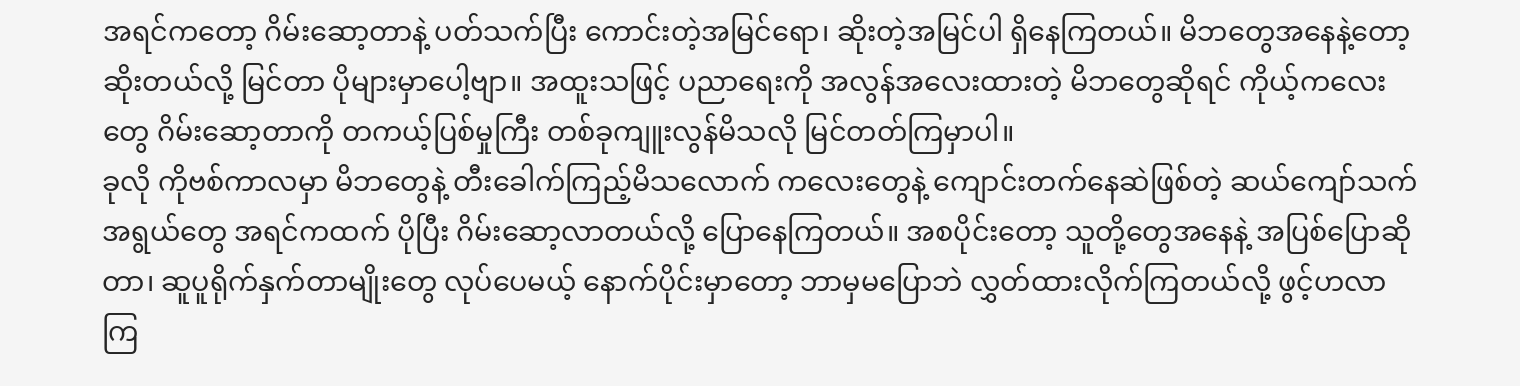အရင်ကတော့ ဂိမ်းဆော့တာနဲ့ ပတ်သက်ပြီး ကောင်းတဲ့အမြင်ရော၊ ဆိုးတဲ့အမြင်ပါ ရှိနေကြတယ်။ မိဘတွေအနေနဲ့တော့ ဆိုးတယ်လို့ မြင်တာ ပိုများမှာပေါ့ဗျာ။ အထူးသဖြင့် ပညာရေးကို အလွန်အလေးထားတဲ့ မိဘတွေဆိုရင် ကိုယ့်ကလေးတွေ ဂိမ်းဆော့တာကို တကယ့်ပြစ်မှုကြီး တစ်ခုကျူးလွန်မိသလို မြင်တတ်ကြမှာပါ။
ခုလို ကိုဗစ်ကာလမှာ မိဘတွေနဲ့ တီးခေါက်ကြည့်မိသလောက် ကလေးတွေနဲ့ ကျောင်းတက်နေဆဲဖြစ်တဲ့ ဆယ်ကျော်သက်အရွယ်တွေ အရင်ကထက် ပိုပြီး ဂိမ်းဆော့လာတယ်လို့ ပြောနေကြတယ်။ အစပိုင်းတော့ သူတို့တွေအနေနဲ့ အပြစ်ပြောဆိုတာ၊ ဆူပူရိုက်နှက်တာမျိုးတွေ လုပ်ပေမယ့် နောက်ပိုင်းမှာတော့ ဘာမှမပြောဘဲ လွှတ်ထားလိုက်ကြတယ်လို့ ဖွင့်ဟလာကြ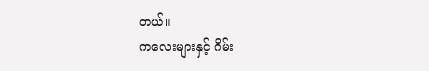တယ်။
ကလေးများနှင့် ဂိမ်း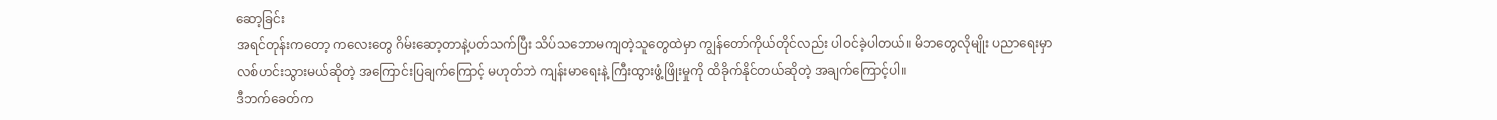ဆော့ခြင်း
အရင်တုန်းကတော့ ကလေးတွေ ဂိမ်းဆော့တာနဲ့ပတ်သက်ပြီး သိပ်သဘောမကျတဲ့သူတွေထဲမှာ ကျွန်တော်ကိုယ်တိုင်လည်း ပါဝင်ခဲ့ပါတယ်။ မိဘတွေလိုမျိုး ပညာရေးမှာ လစ်ဟင်းသွားမယ်ဆိုတဲ့ အကြောင်းပြချက်ကြောင့် မဟုတ်ဘဲ ကျန်းမာရေးနဲ့ ကြီးထွားဖွံ့ဖြိုးမှုကို ထိခိုက်နိုင်တယ်ဆိုတဲ့ အချက်ကြောင့်ပါ။
ဒီဘက်ခေတ်က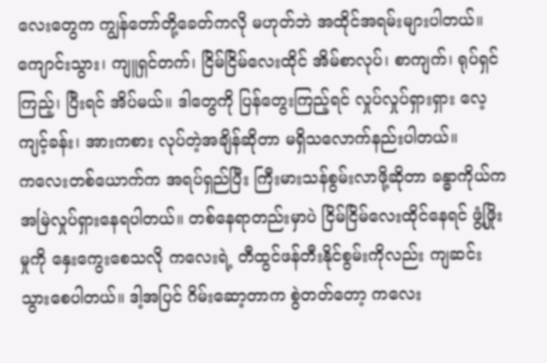လေးတွေက ကျွန်တော်တို့ခေတ်ကလို မဟုတ်ဘဲ အထိုင်အရမ်းများပါတယ်။ ကျောင်းသွား၊ ကျူရှင်တက်၊ ငြိမ်ငြိမ်လေးထိုင် အိမ်စာလုပ်၊ စာကျက်၊ ရုပ်ရှင်ကြည့်၊ ပြီးရင် အိပ်မယ်။ ဒါတွေကို ပြန်တွေးကြည့်ရင် လှုပ်လှုပ်ရှားရှား လေ့ကျင့်ခန်း၊ အားကစား လုပ်တဲ့အချိန်ဆိုတာ မရှိသလောက်နည်းပါတယ်။
ကလေးတစ်ယောက်က အရပ်ရှည်ပြီး ကြီးမားသန်စွမ်းလာဖို့ဆိုတာ ခန္ဓာကိုယ်က အမြဲလှုပ်ရှားနေရပါတယ်။ တစ်နေရာတည်းမှာပဲ ငြိမ်ငြိမ်လေးထိုင်နေရင် ဖွံ့ဖြိုးမှုကို နှေးကွေးစေသလို ကလေးရဲ့ တီထွင်ဖန်တီးနိုင်စွမ်းကိုလည်း ကျဆင်းသွားစေပါတယ်။ ဒါ့အပြင် ဂိမ်းဆော့တာက စွဲတတ်တော့ ကလေး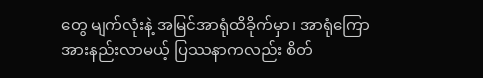တွေ မျက်လုံးနဲ့ အမြင်အာရုံထိခိုက်မှာ၊ အာရုံကြောအားနည်းလာမယ့် ပြဿနာကလည်း စိတ်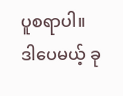ပူစရာပါ။
ဒါပေမယ့် ခု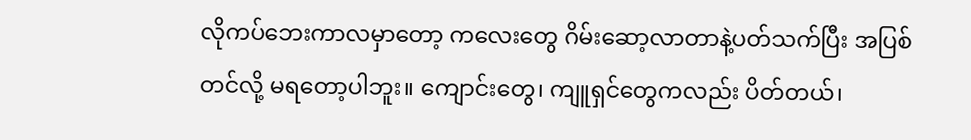လိုကပ်ဘေးကာလမှာတော့ ကလေးတွေ ဂိမ်းဆော့လာတာနဲ့ပတ်သက်ပြီး အပြစ်တင်လို့ မရတော့ပါဘူး။ ကျောင်းတွေ၊ ကျူရှင်တွေကလည်း ပိတ်တယ်၊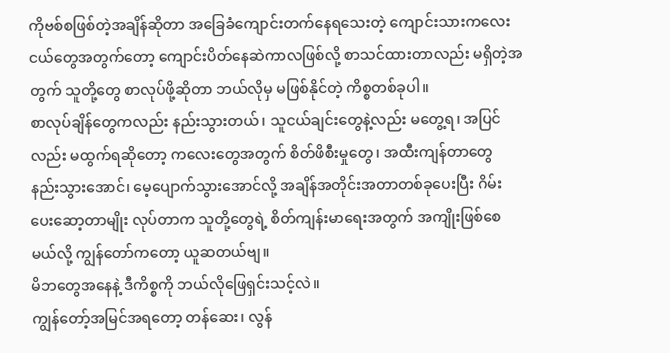ကိုဗစ်စဖြစ်တဲ့အချိန်ဆိုတာ အခြေခံကျောင်းတက်နေရသေးတဲ့ ကျောင်းသားကလေးငယ်တွေအတွက်တော့ ကျောင်းပိတ်နေဆဲကာလဖြစ်လို့ စာသင်ထားတာလည်း မရှိတဲ့အတွက် သူတို့တွေ စာလုပ်ဖို့ဆိုတာ ဘယ်လိုမှ မဖြစ်နိုင်တဲ့ ကိစ္စတစ်ခုပါ။
စာလုပ်ချိန်တွေကလည်း နည်းသွားတယ်၊ သူငယ်ချင်းတွေနဲ့လည်း မတွေ့ရ၊ အပြင်လည်း မထွက်ရဆိုတော့ ကလေးတွေအတွက် စိတ်ဖိစီးမှုတွေ၊ အထီးကျန်တာတွေ နည်းသွားအောင်၊ မေ့ပျောက်သွားအောင်လို့ အချိန်အတိုင်းအတာတစ်ခုပေးပြီး ဂိမ်းပေးဆော့တာမျိုး လုပ်တာက သူတို့တွေရဲ့ စိတ်ကျန်းမာရေးအတွက် အကျိုးဖြစ်စေမယ်လို့ ကျွန်တော်ကတော့ ယူဆတယ်ဗျ။
မိဘတွေအနေနဲ့ ဒီကိစ္စကို ဘယ်လိုဖြေရှင်းသင့်လဲ။
ကျွန်တော့်အမြင်အရတော့ တန်ဆေး၊ လွန်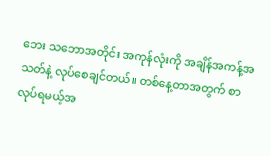ဘေး သဘောအတိုင်း အကုန်လုံးကို အချိန်အကန့်အသတ်နဲ့ လုပ်စေချင်တယ်။ တစ်နေ့တာအတွက် စာလုပ်ရမယ့်အ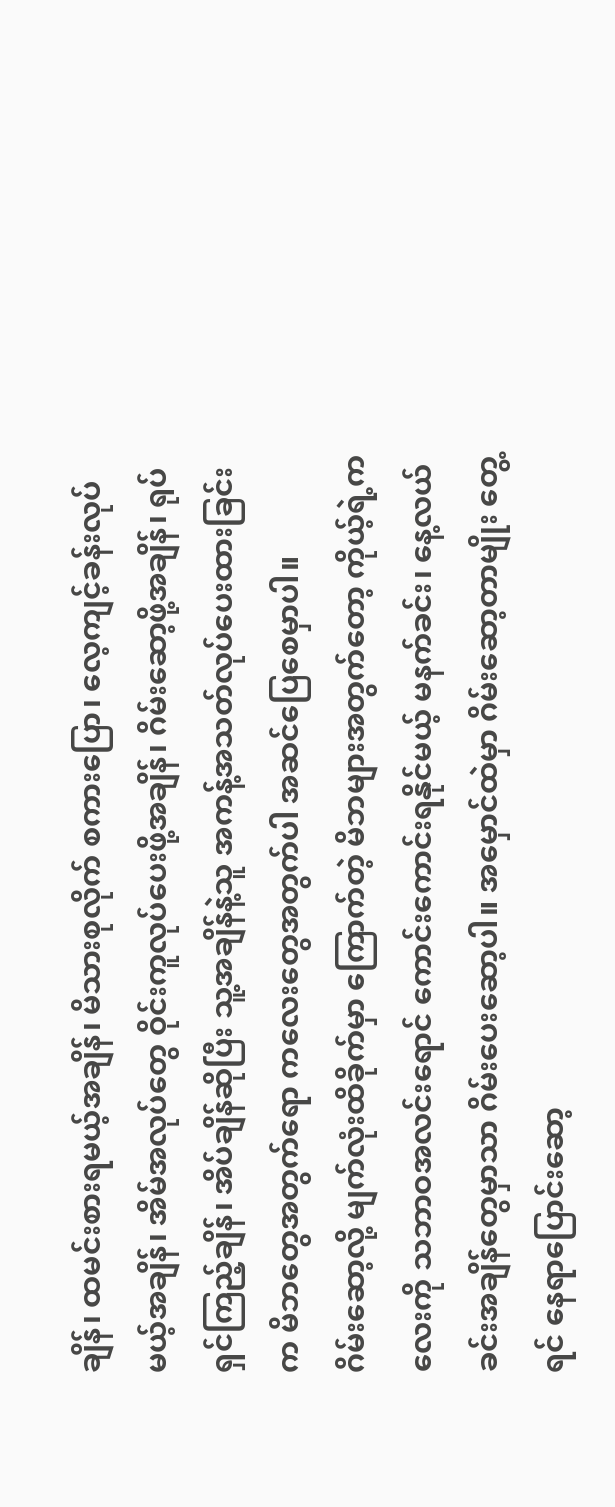ချိန်၊ ထမင်းစားရမယ့်အချိန်၊ မိသားစုလိုက် စကားပြော၊ လေ့ကျင့်ခန်းလုပ်မယ့်အချိန်၊ အိမ်အလုပ်တွေ ဝိုင်းကူလုပ်ပေးဖို့အချိန်၊ ဂိမ်းဆော့ဖို့အချိန်၊ ရုပ်ရှင်ကြည့်ချိန်၊ အိပ်ချိန်ဆိုပြီး သူ့အချိန်နဲ့သူ အကန့်အသတ်လုပ်ပေးထားခြင်းက မိဘတွေအတွက်ရော ကလေးတွေအတွက်ပါ အဆင်ပြေစေမှာပါ။
ဂိမ်းဆော့လို့ မျက်လုံးထိခိုက်မှာ ကြောက်တဲ့ မိဘများအတွက်တော့ ကိုယ့်ရဲ့ကလေးကို သဘာဝအလင်းရောင် ကောင်းကောင်းရနိုင်မယ့် မနက်ခင်း၊ နေ့လယ်ခင်းအချိန်တွေမှာသာ ဂိမ်းပေးဆော့ပါ။ အမှောင်ထဲမှာ ဂိမ်းဆော့တာမျိုး တွေ့ရင် နေရာပြောင်းဆော့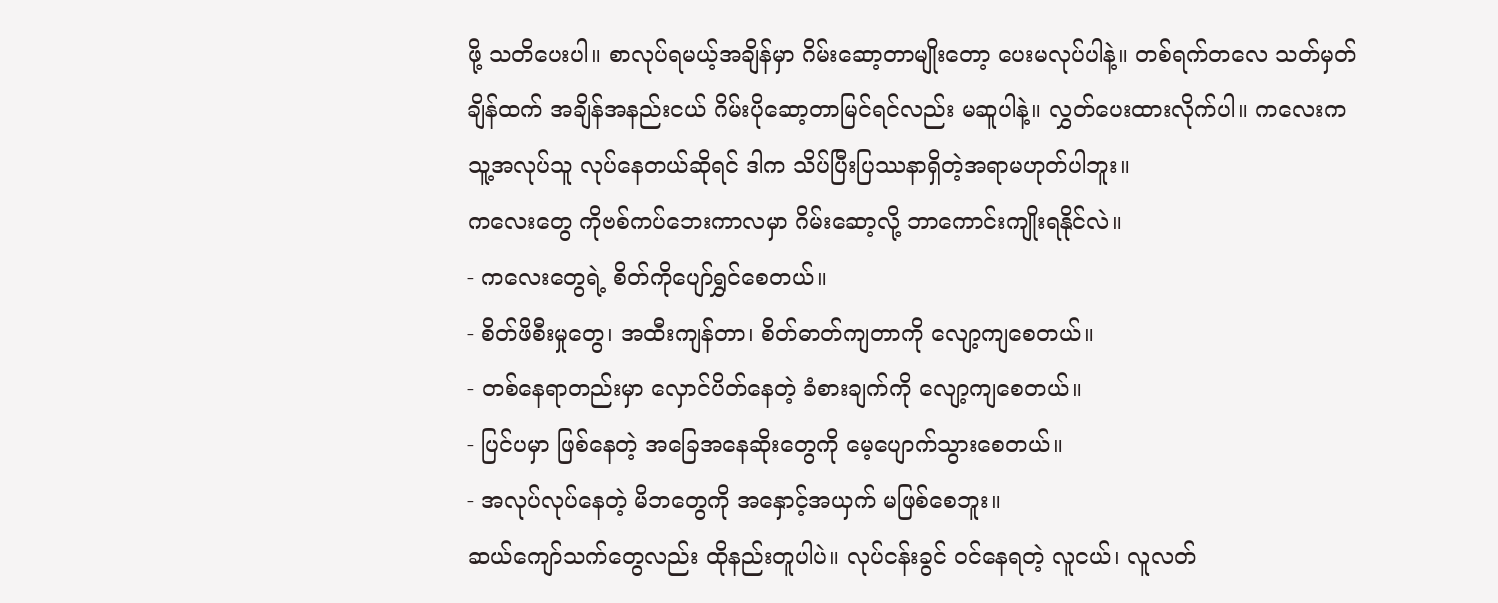ဖို့ သတိပေးပါ။ စာလုပ်ရမယ့်အချိန်မှာ ဂိမ်းဆော့တာမျိုးတော့ ပေးမလုပ်ပါနဲ့။ တစ်ရက်တလေ သတ်မှတ်ချိန်ထက် အချိန်အနည်းငယ် ဂိမ်းပိုဆော့တာမြင်ရင်လည်း မဆူပါနဲ့။ လွှတ်ပေးထားလိုက်ပါ။ ကလေးက သူ့အလုပ်သူ လုပ်နေတယ်ဆိုရင် ဒါက သိပ်ပြီးပြဿနာရှိတဲ့အရာမဟုတ်ပါဘူး။
ကလေးတွေ ကိုဗစ်ကပ်ဘေးကာလမှာ ဂိမ်းဆော့လို့ ဘာကောင်းကျိုးရနိုင်လဲ။
- ကလေးတွေရဲ့ စိတ်ကိုပျော်ရွှင်စေတယ်။
- စိတ်ဖိစီးမှုတွေ၊ အထီးကျန်တာ၊ စိတ်ဓာတ်ကျတာကို လျော့ကျစေတယ်။
- တစ်နေရာတည်းမှာ လှောင်ပိတ်နေတဲ့ ခံစားချက်ကို လျော့ကျစေတယ်။
- ပြင်ပမှာ ဖြစ်နေတဲ့ အခြေအနေဆိုးတွေကို မေ့ပျောက်သွားစေတယ်။
- အလုပ်လုပ်နေတဲ့ မိဘတွေကို အနှောင့်အယှက် မဖြစ်စေဘူး။
ဆယ်ကျော်သက်တွေလည်း ထိုနည်းတူပါပဲ။ လုပ်ငန်းခွင် ဝင်နေရတဲ့ လူငယ်၊ လူလတ်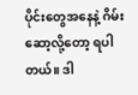ပိုင်းတွေအနေနဲ့ ဂိမ်းဆော့လို့တော့ ရပါတယ်။ ဒါ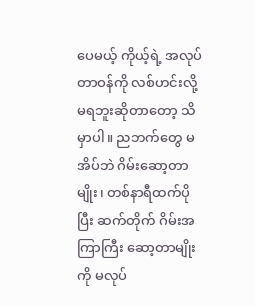ပေမယ့် ကိုယ့်ရဲ့ အလုပ်တာဝန်ကို လစ်ဟင်းလို့ မရဘူးဆိုတာတော့ သိမှာပါ။ ညဘက်တွေ မအိပ်ဘဲ ဂိမ်းဆော့တာမျိုး၊ တစ်နာရီထက်ပိုပြီး ဆက်တိုက် ဂိမ်းအကြာကြီး ဆော့တာမျိုးကို မလုပ်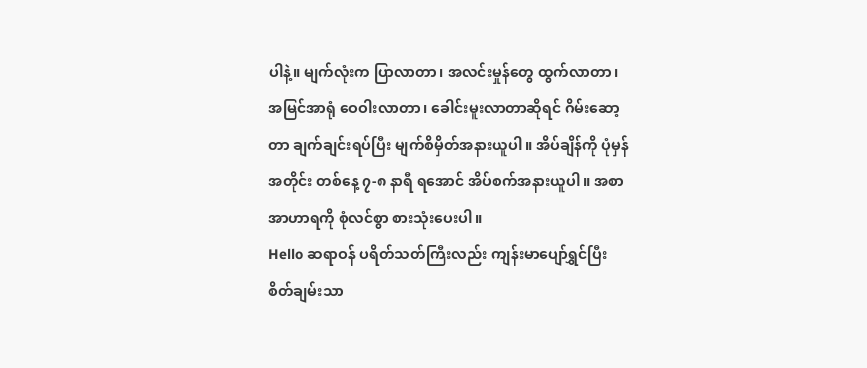ပါနဲ့။ မျက်လုံးက ပြာလာတာ၊ အလင်းမှုန်တွေ ထွက်လာတာ၊ အမြင်အာရုံ ဝေဝါးလာတာ၊ ခေါင်းမူးလာတာဆိုရင် ဂိမ်းဆော့တာ ချက်ချင်းရပ်ပြီး မျက်စိမှိတ်အနားယူပါ။ အိပ်ချိန်ကို ပုံမှန်အတိုင်း တစ်နေ့ ၇-၈ နာရီ ရအောင် အိပ်စက်အနားယူပါ။ အစာအာဟာရကို စုံလင်စွာ စားသုံးပေးပါ။
Hello ဆရာဝန် ပရိတ်သတ်ကြီးလည်း ကျန်းမာပျော်ရွှင်ပြီး စိတ်ချမ်းသာ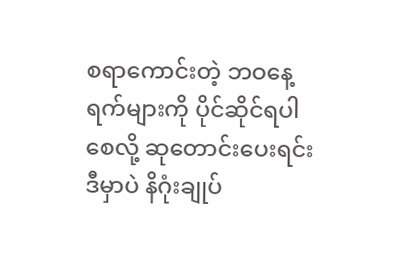စရာကောင်းတဲ့ ဘဝနေ့ရက်များကို ပိုင်ဆိုင်ရပါစေလို့ ဆုတောင်းပေးရင်း ဒီမှာပဲ နိဂုံးချုပ်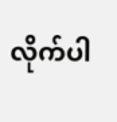လိုက်ပါ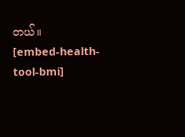တယ်။
[embed-health-tool-bmi]